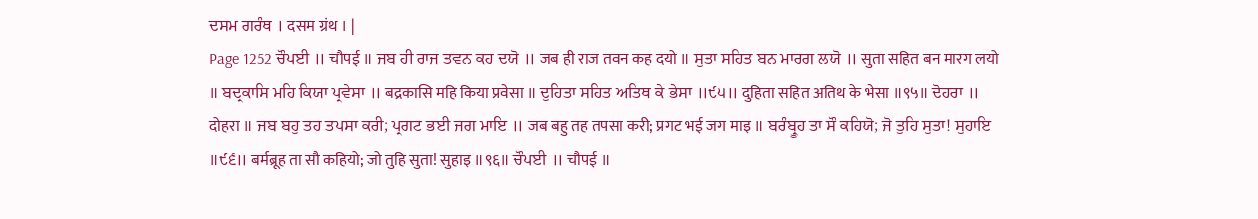ਦਸਮ ਗਰੰਥ । दसम ग्रंथ । |
Page 1252 ਚੌਪਈ ॥ चौपई ॥ ਜਬ ਹੀ ਰਾਜ ਤਵਨ ਕਹ ਦਯੋ ॥ जब ही राज तवन कह दयो ॥ ਸੁਤਾ ਸਹਿਤ ਬਨ ਮਾਰਗ ਲਯੋ ॥ सुता सहित बन मारग लयो ॥ ਬਦ੍ਰਕਾਸਿ ਮਹਿ ਕਿਯਾ ਪ੍ਰਵੇਸਾ ॥ बद्रकासि महि किया प्रवेसा ॥ ਦੁਹਿਤਾ ਸਹਿਤ ਅਤਿਥ ਕੇ ਭੇਸਾ ॥੯੫॥ दुहिता सहित अतिथ के भेसा ॥९५॥ ਦੋਹਰਾ ॥ दोहरा ॥ ਜਬ ਬਹੁ ਤਹ ਤਪਸਾ ਕਰੀ; ਪ੍ਰਗਟ ਭਈ ਜਗ ਮਾਇ ॥ जब बहु तह तपसा करी; प्रगट भई जग माइ ॥ ਬਰੰਬ੍ਰੂਹ ਤਾ ਸੌ ਕਹਿਯੋ; ਜੋ ਤੁਹਿ ਸੁਤਾ! ਸੁਹਾਇ ॥੯੬॥ बर्मब्रूह ता सौ कहियो; जो तुहि सुता! सुहाइ ॥९६॥ ਚੌਪਈ ॥ चौपई ॥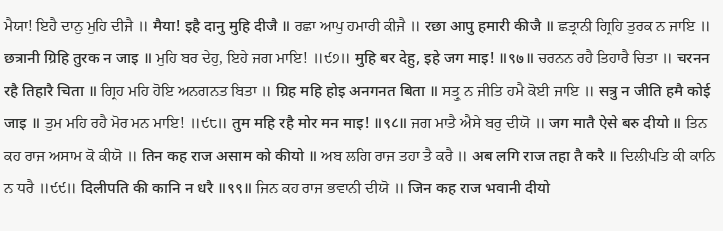ਮੈਯਾ! ਇਹੈ ਦਾਨੁ ਮੁਹਿ ਦੀਜੈ ॥ मैया! इहै दानु मुहि दीजै ॥ ਰਛਾ ਆਪੁ ਹਮਾਰੀ ਕੀਜੈ ॥ रछा आपु हमारी कीजै ॥ ਛਤ੍ਰਾਨੀ ਗ੍ਰਿਹਿ ਤੁਰਕ ਨ ਜਾਇ ॥ छत्रानी ग्रिहि तुरक न जाइ ॥ ਮੁਹਿ ਬਰ ਦੇਹੁ, ਇਹੇ ਜਗ ਮਾਇ! ॥੯੭॥ मुहि बर देहु, इहे जग माइ! ॥९७॥ ਚਰਨਨ ਰਹੈ ਤਿਹਾਰੈ ਚਿਤਾ ॥ चरनन रहै तिहारै चिता ॥ ਗ੍ਰਿਹ ਮਹਿ ਹੋਇ ਅਨਗਨਤ ਬਿਤਾ ॥ ग्रिह महि होइ अनगनत बिता ॥ ਸਤ੍ਰੁ ਨ ਜੀਤਿ ਹਮੈ ਕੋਈ ਜਾਇ ॥ सत्रु न जीति हमै कोई जाइ ॥ ਤੁਮ ਮਹਿ ਰਹੈ ਮੋਰ ਮਨ ਮਾਇ! ॥੯੮॥ तुम महि रहै मोर मन माइ! ॥९८॥ ਜਗ ਮਾਤੈ ਐਸੇ ਬਰੁ ਦੀਯੋ ॥ जग मातै ऐसे बरु दीयो ॥ ਤਿਨ ਕਹ ਰਾਜ ਅਸਾਮ ਕੋ ਕੀਯੋ ॥ तिन कह राज असाम को कीयो ॥ ਅਬ ਲਗਿ ਰਾਜ ਤਹਾ ਤੈ ਕਰੈ ॥ अब लगि राज तहा तै करै ॥ ਦਿਲੀਪਤਿ ਕੀ ਕਾਨਿ ਨ ਧਰੈ ॥੯੯॥ दिलीपति की कानि न धरै ॥९९॥ ਜਿਨ ਕਹ ਰਾਜ ਭਵਾਨੀ ਦੀਯੋ ॥ जिन कह राज भवानी दीयो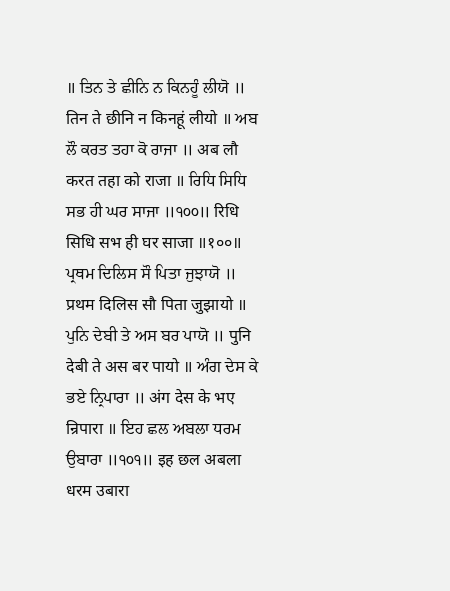॥ ਤਿਨ ਤੇ ਛੀਨਿ ਨ ਕਿਨਹੂੰ ਲੀਯੋ ॥ तिन ते छीनि न किनहूं लीयो ॥ ਅਬ ਲੌ ਕਰਤ ਤਹਾ ਕੋ ਰਾਜਾ ॥ अब लौ करत तहा को राजा ॥ ਰਿਧਿ ਸਿਧਿ ਸਭ ਹੀ ਘਰ ਸਾਜਾ ॥੧੦੦॥ रिधि सिधि सभ ही घर साजा ॥१००॥ ਪ੍ਰਥਮ ਦਿਲਿਸ ਸੌ ਪਿਤਾ ਜੁਝਾਯੋ ॥ प्रथम दिलिस सौ पिता जुझायो ॥ ਪੁਨਿ ਦੇਬੀ ਤੇ ਅਸ ਬਰ ਪਾਯੋ ॥ पुनि देबी ते अस बर पायो ॥ ਅੰਗ ਦੇਸ ਕੇ ਭਏ ਨ੍ਰਿਪਾਰਾ ॥ अंग देस के भए न्रिपारा ॥ ਇਹ ਛਲ ਅਬਲਾ ਧਰਮ ਉਬਾਰਾ ॥੧੦੧॥ इह छल अबला धरम उबारा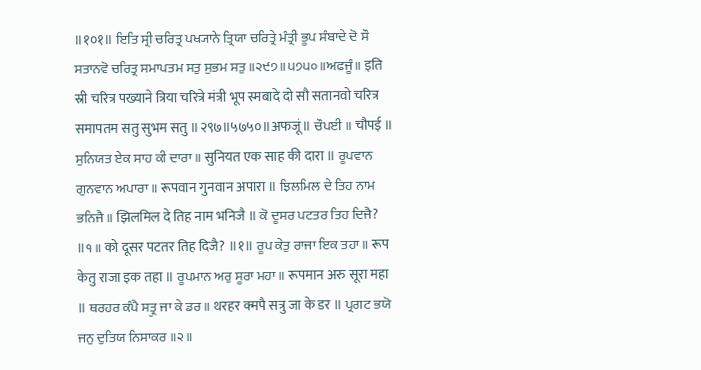॥१०१॥ ਇਤਿ ਸ੍ਰੀ ਚਰਿਤ੍ਰ ਪਖ੍ਯਾਨੇ ਤ੍ਰਿਯਾ ਚਰਿਤ੍ਰੇ ਮੰਤ੍ਰੀ ਭੂਪ ਸੰਬਾਦੇ ਦੋ ਸੌ ਸਤਾਨਵੋ ਚਰਿਤ੍ਰ ਸਮਾਪਤਮ ਸਤੁ ਸੁਭਮ ਸਤੁ ॥੨੯੭॥੫੭੫੦॥ਅਫਜੂੰ॥ इति स्री चरित्र पख्याने त्रिया चरित्रे मंत्री भूप स्मबादे दो सौ सतानवो चरित्र समापतम सतु सुभम सतु ॥२९७॥५७५०॥अफजूं॥ ਚੌਪਈ ॥ चौपई ॥ ਸੁਨਿਯਤ ਏਕ ਸਾਹ ਕੀ ਦਾਰਾ ॥ सुनियत एक साह की दारा ॥ ਰੂਪਵਾਨ ਗੁਨਵਾਨ ਅਪਾਰਾ ॥ रूपवान गुनवान अपारा ॥ ਝਿਲਮਿਲ ਦੇ ਤਿਹ ਨਾਮ ਭਨਿਜੈ ॥ झिलमिल दे तिह नाम भनिजै ॥ ਕੋ ਦੂਸਰ ਪਟਤਰ ਤਿਹ ਦਿਜੈ? ॥੧॥ को दूसर पटतर तिह दिजै? ॥१॥ ਰੂਪ ਕੇਤੁ ਰਾਜਾ ਇਕ ਤਹਾ ॥ रूप केतु राजा इक तहा ॥ ਰੂਪਮਾਨ ਅਰੁ ਸੂਰਾ ਮਹਾ ॥ रूपमान अरु सूरा महा ॥ ਥਰਹਰ ਕੰਪੈ ਸਤ੍ਰੁ ਜਾ ਕੇ ਡਰ ॥ थरहर क्मपै सत्रु जा के डर ॥ ਪ੍ਰਗਟ ਭਯੋ ਜਨੁ ਦੁਤਿਯ ਨਿਸਾਕਰ ॥੨॥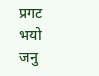प्रगट भयो जनु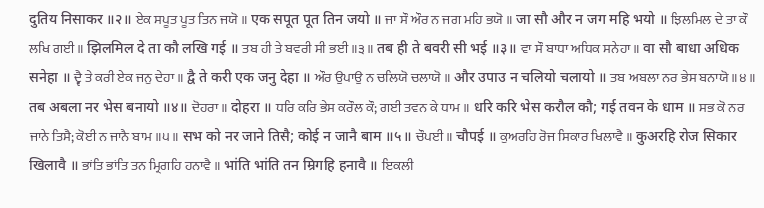दुतिय निसाकर ॥२॥ ਏਕ ਸਪੂਤ ਪੂਤ ਤਿਨ ਜਯੋ ॥ एक सपूत पूत तिन जयो ॥ ਜਾ ਸੌ ਔਰ ਨ ਜਗ ਮਹਿ ਭਯੋ ॥ जा सौ और न जग महि भयो ॥ ਝਿਲਮਿਲ ਦੇ ਤਾ ਕੌ ਲਖਿ ਗਈ ॥ झिलमिल दे ता कौ लखि गई ॥ ਤਬ ਹੀ ਤੇ ਬਵਰੀ ਸੀ ਭਈ ॥੩॥ तब ही ते बवरी सी भई ॥३॥ ਵਾ ਸੌ ਬਾਧਾ ਅਧਿਕ ਸਨੇਹਾ ॥ वा सौ बाधा अधिक सनेहा ॥ ਦ੍ਵੈ ਤੇ ਕਰੀ ਏਕ ਜਨੁ ਦੇਹਾ ॥ द्वै ते करी एक जनु देहा ॥ ਔਰ ਉਪਾਉ ਨ ਚਲਿਯੋ ਚਲਾਯੋ ॥ और उपाउ न चलियो चलायो ॥ ਤਬ ਅਬਲਾ ਨਰ ਭੇਸ ਬਨਾਯੋ ॥੪॥ तब अबला नर भेस बनायो ॥४॥ ਦੋਹਰਾ ॥ दोहरा ॥ ਧਰਿ ਕਰਿ ਭੇਸ ਕਰੌਲ ਕੌ; ਗਈ ਤਵਨ ਕੇ ਧਾਮ ॥ धरि करि भेस करौल कौ; गई तवन के धाम ॥ ਸਭ ਕੋ ਨਰ ਜਾਨੇ ਤਿਸੈ; ਕੋਈ ਨ ਜਾਨੈ ਬਾਮ ॥੫॥ सभ को नर जाने तिसै; कोई न जानै बाम ॥५॥ ਚੌਪਈ ॥ चौपई ॥ ਕੁਅਰਹਿ ਰੋਜ ਸਿਕਾਰ ਖਿਲਾਵੈ ॥ कुअरहि रोज सिकार खिलावै ॥ ਭਾਂਤਿ ਭਾਂਤਿ ਤਨ ਮ੍ਰਿਗਹਿ ਹਨਾਵੈ ॥ भांति भांति तन म्रिगहि हनावै ॥ ਇਕਲੀ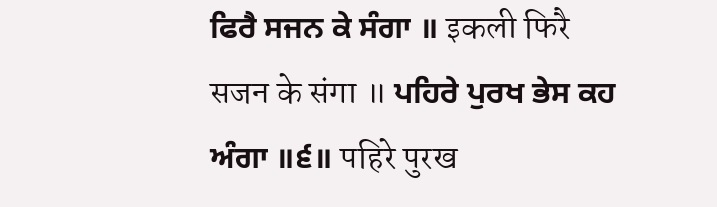ਫਿਰੈ ਸਜਨ ਕੇ ਸੰਗਾ ॥ इकली फिरै सजन के संगा ॥ ਪਹਿਰੇ ਪੁਰਖ ਭੇਸ ਕਹ ਅੰਗਾ ॥੬॥ पहिरे पुरख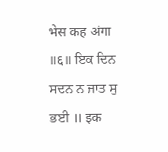भेस कह अंगा ॥६॥ ਇਕ ਦਿਨ ਸਦਨ ਨ ਜਾਤ ਸੁ ਭਈ ॥ इक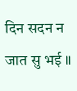दिन सदन न जात सु भई ॥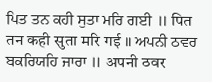ਪਿਤ ਤਨ ਕਹੀ ਸੁਤਾ ਮਰਿ ਗਈ ॥ पित तन कही सुता मरि गई ॥ ਅਪਨੀ ਠਵਰ ਬਕਰਿਯਹਿ ਜਾਰਾ ॥ अपनी ठवर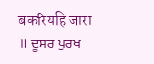बकरियहि जारा ॥ ਦੂਸਰ ਪੁਰਖ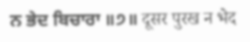ਨ ਭੇਦ ਬਿਚਾਰਾ ॥੭॥ दूसर पुरख न भेद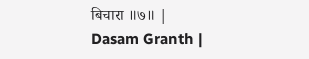बिचारा ॥७॥ |
Dasam Granth |